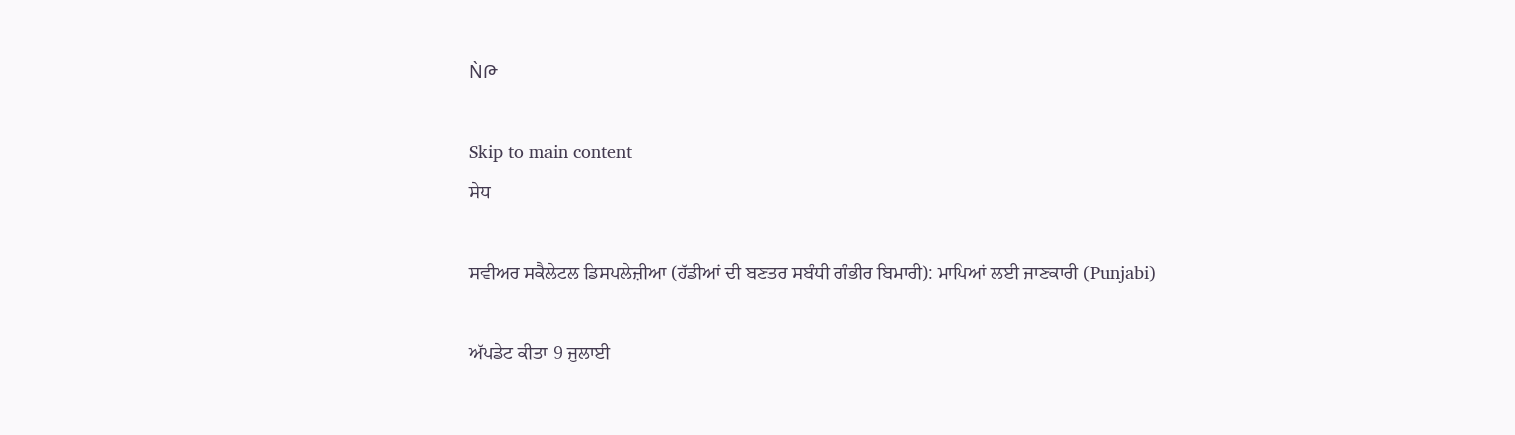ǸԹ

Skip to main content
ਸੇਧ

ਸਵੀਅਰ ਸਕੈਲੇਟਲ ਡਿਸਪਲੇਜ਼ੀਆ (ਹੱਡੀਆਂ ਦੀ ਬਣਤਰ ਸਬੰਧੀ ਗੰਭੀਰ ਬਿਮਾਰੀ): ਮਾਪਿਆਂ ਲਈ ਜਾਣਕਾਰੀ (Punjabi)

ਅੱਪਡੇਟ ਕੀਤਾ 9 ਜੁਲਾਈ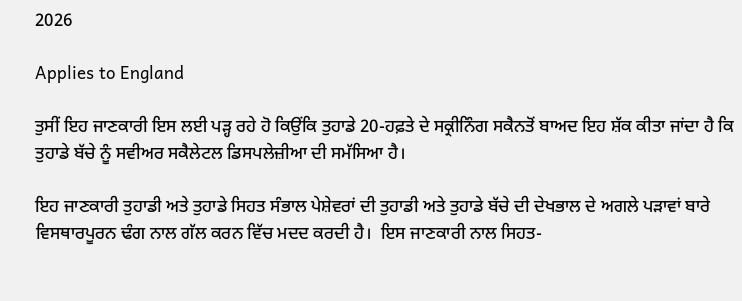2026

Applies to England

ਤੁਸੀਂ ਇਹ ਜਾਣਕਾਰੀ ਇਸ ਲਈ ਪੜ੍ਹ ਰਹੇ ਹੋ ਕਿਉਂਕਿ ਤੁਹਾਡੇ 20-ਹਫ਼ਤੇ ਦੇ ਸਕ੍ਰੀਨਿੰਗ ਸਕੈਨਤੋਂ ਬਾਅਦ ਇਹ ਸ਼ੱਕ ਕੀਤਾ ਜਾਂਦਾ ਹੈ ਕਿ ਤੁਹਾਡੇ ਬੱਚੇ ਨੂੰ ਸਵੀਅਰ ਸਕੈਲੇਟਲ ਡਿਸਪਲੇਜ਼ੀਆ ਦੀ ਸਮੱਸਿਆ ਹੈ।

ਇਹ ਜਾਣਕਾਰੀ ਤੁਹਾਡੀ ਅਤੇ ਤੁਹਾਡੇ ਸਿਹਤ ਸੰਭਾਲ ਪੇਸ਼ੇਵਰਾਂ ਦੀ ਤੁਹਾਡੀ ਅਤੇ ਤੁਹਾਡੇ ਬੱਚੇ ਦੀ ਦੇਖਭਾਲ ਦੇ ਅਗਲੇ ਪੜਾਵਾਂ ਬਾਰੇ ਵਿਸਥਾਰਪੂਰਨ ਢੰਗ ਨਾਲ ਗੱਲ ਕਰਨ ਵਿੱਚ ਮਦਦ ਕਰਦੀ ਹੈ।  ਇਸ ਜਾਣਕਾਰੀ ਨਾਲ ਸਿਹਤ-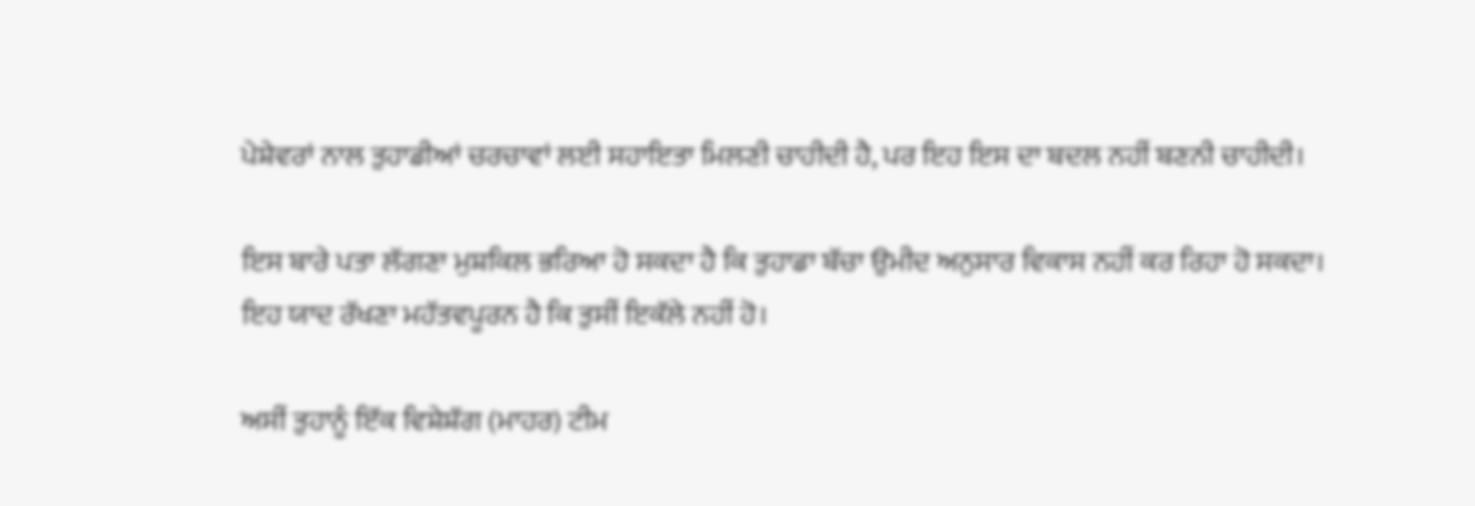ਪੇਸ਼ੇਵਰਾਂ ਨਾਲ ਤੁਹਾਡੀਆਂ ਚਰਚਾਵਾਂ ਲਈ ਸਹਾਇਤਾ ਮਿਲਣੀ ਚਾਹੀਦੀ ਹੈ, ਪਰ ਇਹ ਇਸ ਦਾ ਬਦਲ ਨਹੀਂ ਬਣਨੀ ਚਾਹੀਦੀ।

ਇਸ ਬਾਰੇ ਪਤਾ ਲੱਗਣਾ ਮੁਸ਼ਕਿਲ ਭਰਿਆ ਹੋ ਸਕਦਾ ਹੈ ਕਿ ਤੁਹਾਡਾ ਬੱਚਾ ਉਮੀਦ ਅਨੁਸਾਰ ਵਿਕਾਸ ਨਹੀਂ ਕਰ ਰਿਹਾ ਹੋ ਸਕਦਾ। ਇਹ ਯਾਦ ਰੱਖਣਾ ਮਹੱਤਵਪੂਰਨ ਹੈ ਕਿ ਤੁਸੀਂ ਇਕੱਲੇ ਨਹੀਂ ਹੋ।

ਅਸੀਂ ਤੁਹਾਨੂੰ ਇੱਕ ਵਿਸ਼ੇਸ਼ੱਗ (ਮਾਹਰ) ਟੀਮ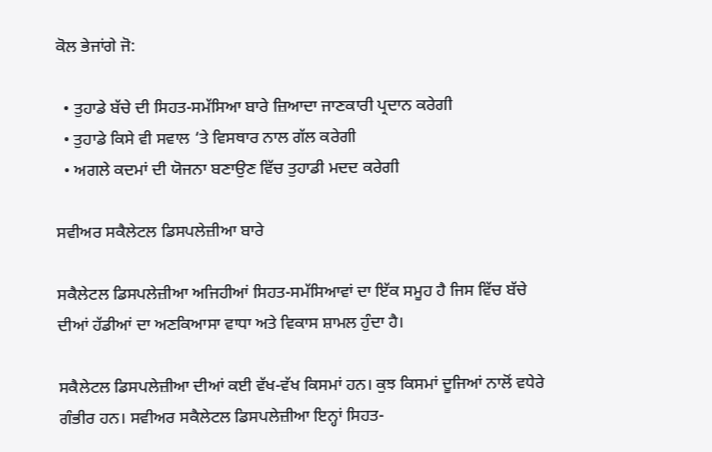ਕੋਲ ਭੇਜਾਂਗੇ ਜੋ:

  • ਤੁਹਾਡੇ ਬੱਚੇ ਦੀ ਸਿਹਤ-ਸਮੱਸਿਆ ਬਾਰੇ ਜ਼ਿਆਦਾ ਜਾਣਕਾਰੀ ਪ੍ਰਦਾਨ ਕਰੇਗੀ
  • ਤੁਹਾਡੇ ਕਿਸੇ ਵੀ ਸਵਾਲ ‘ਤੇ ਵਿਸਥਾਰ ਨਾਲ ਗੱਲ ਕਰੇਗੀ
  • ਅਗਲੇ ਕਦਮਾਂ ਦੀ ਯੋਜਨਾ ਬਣਾਉਣ ਵਿੱਚ ਤੁਹਾਡੀ ਮਦਦ ਕਰੇਗੀ

ਸਵੀਅਰ ਸਕੈਲੇਟਲ ਡਿਸਪਲੇਜ਼ੀਆ ਬਾਰੇ

ਸਕੈਲੇਟਲ ਡਿਸਪਲੇਜ਼ੀਆ ਅਜਿਹੀਆਂ ਸਿਹਤ-ਸਮੱਸਿਆਵਾਂ ਦਾ ਇੱਕ ਸਮੂਹ ਹੈ ਜਿਸ ਵਿੱਚ ਬੱਚੇ ਦੀਆਂ ਹੱਡੀਆਂ ਦਾ ਅਣਕਿਆਸਾ ਵਾਧਾ ਅਤੇ ਵਿਕਾਸ ਸ਼ਾਮਲ ਹੁੰਦਾ ਹੈ।

ਸਕੈਲੇਟਲ ਡਿਸਪਲੇਜ਼ੀਆ ਦੀਆਂ ਕਈ ਵੱਖ-ਵੱਖ ਕਿਸਮਾਂ ਹਨ। ਕੁਝ ਕਿਸਮਾਂ ਦੂਜਿਆਂ ਨਾਲੋਂ ਵਧੇਰੇ ਗੰਭੀਰ ਹਨ। ਸਵੀਅਰ ਸਕੈਲੇਟਲ ਡਿਸਪਲੇਜ਼ੀਆ ਇਨ੍ਹਾਂ ਸਿਹਤ-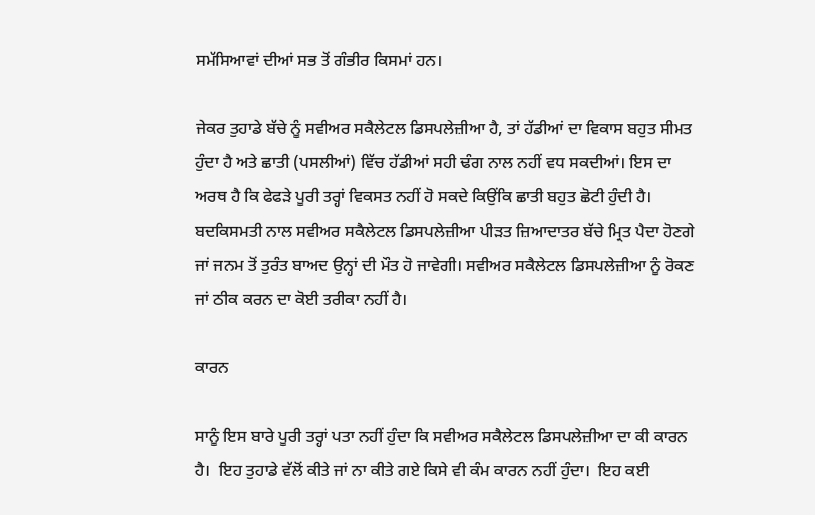ਸਮੱਸਿਆਵਾਂ ਦੀਆਂ ਸਭ ਤੋਂ ਗੰਭੀਰ ਕਿਸਮਾਂ ਹਨ।

ਜੇਕਰ ਤੁਹਾਡੇ ਬੱਚੇ ਨੂੰ ਸਵੀਅਰ ਸਕੈਲੇਟਲ ਡਿਸਪਲੇਜ਼ੀਆ ਹੈ, ਤਾਂ ਹੱਡੀਆਂ ਦਾ ਵਿਕਾਸ ਬਹੁਤ ਸੀਮਤ ਹੁੰਦਾ ਹੈ ਅਤੇ ਛਾਤੀ (ਪਸਲੀਆਂ) ਵਿੱਚ ਹੱਡੀਆਂ ਸਹੀ ਢੰਗ ਨਾਲ ਨਹੀਂ ਵਧ ਸਕਦੀਆਂ। ਇਸ ਦਾ ਅਰਥ ਹੈ ਕਿ ਫੇਫੜੇ ਪੂਰੀ ਤਰ੍ਹਾਂ ਵਿਕਸਤ ਨਹੀਂ ਹੋ ਸਕਦੇ ਕਿਉਂਕਿ ਛਾਤੀ ਬਹੁਤ ਛੋਟੀ ਹੁੰਦੀ ਹੈ। ਬਦਕਿਸਮਤੀ ਨਾਲ ਸਵੀਅਰ ਸਕੈਲੇਟਲ ਡਿਸਪਲੇਜ਼ੀਆ ਪੀੜਤ ਜ਼ਿਆਦਾਤਰ ਬੱਚੇ ਮ੍ਰਿਤ ਪੈਦਾ ਹੋਣਗੇ ਜਾਂ ਜਨਮ ਤੋਂ ਤੁਰੰਤ ਬਾਅਦ ਉਨ੍ਹਾਂ ਦੀ ਮੌਤ ਹੋ ਜਾਵੇਗੀ। ਸਵੀਅਰ ਸਕੈਲੇਟਲ ਡਿਸਪਲੇਜ਼ੀਆ ਨੂੰ ਰੋਕਣ ਜਾਂ ਠੀਕ ਕਰਨ ਦਾ ਕੋਈ ਤਰੀਕਾ ਨਹੀਂ ਹੈ।

ਕਾਰਨ

ਸਾਨੂੰ ਇਸ ਬਾਰੇ ਪੂਰੀ ਤਰ੍ਹਾਂ ਪਤਾ ਨਹੀਂ ਹੁੰਦਾ ਕਿ ਸਵੀਅਰ ਸਕੈਲੇਟਲ ਡਿਸਪਲੇਜ਼ੀਆ ਦਾ ਕੀ ਕਾਰਨ ਹੈ।  ਇਹ ਤੁਹਾਡੇ ਵੱਲੋਂ ਕੀਤੇ ਜਾਂ ਨਾ ਕੀਤੇ ਗਏ ਕਿਸੇ ਵੀ ਕੰਮ ਕਾਰਨ ਨਹੀਂ ਹੁੰਦਾ।  ਇਹ ਕਈ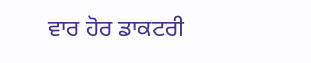ਵਾਰ ਹੋਰ ਡਾਕਟਰੀ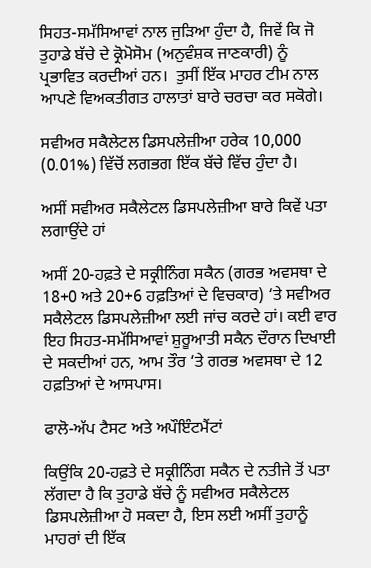ਸਿਹਤ-ਸਮੱਸਿਆਵਾਂ ਨਾਲ ਜੁੜਿਆ ਹੁੰਦਾ ਹੈ, ਜਿਵੇਂ ਕਿ ਜੋ ਤੁਹਾਡੇ ਬੱਚੇ ਦੇ ਕ੍ਰੋਮੋਸੋਮ (ਅਨੁਵੰਸ਼ਕ ਜਾਣਕਾਰੀ) ਨੂੰ ਪ੍ਰਭਾਵਿਤ ਕਰਦੀਆਂ ਹਨ।  ਤੁਸੀਂ ਇੱਕ ਮਾਹਰ ਟੀਮ ਨਾਲ ਆਪਣੇ ਵਿਅਕਤੀਗਤ ਹਾਲਾਤਾਂ ਬਾਰੇ ਚਰਚਾ ਕਰ ਸਕੋਗੇ।

ਸਵੀਅਰ ਸਕੈਲੇਟਲ ਡਿਸਪਲੇਜ਼ੀਆ ਹਰੇਕ 10,000 (0.01%) ਵਿੱਚੋਂ ਲਗਭਗ ਇੱਕ ਬੱਚੇ ਵਿੱਚ ਹੁੰਦਾ ਹੈ।

ਅਸੀਂ ਸਵੀਅਰ ਸਕੈਲੇਟਲ ਡਿਸਪਲੇਜ਼ੀਆ ਬਾਰੇ ਕਿਵੇਂ ਪਤਾ ਲਗਾਉਂਦੇ ਹਾਂ

ਅਸੀਂ 20-ਹਫ਼ਤੇ ਦੇ ਸਕ੍ਰੀਨਿੰਗ ਸਕੈਨ (ਗਰਭ ਅਵਸਥਾ ਦੇ 18+0 ਅਤੇ 20+6 ਹਫ਼ਤਿਆਂ ਦੇ ਵਿਚਕਾਰ) ‘ਤੇ ਸਵੀਅਰ ਸਕੈਲੇਟਲ ਡਿਸਪਲੇਜ਼ੀਆ ਲਈ ਜਾਂਚ ਕਰਦੇ ਹਾਂ। ਕਈ ਵਾਰ ਇਹ ਸਿਹਤ-ਸਮੱਸਿਆਵਾਂ ਸ਼ੁਰੂਆਤੀ ਸਕੈਨ ਦੌਰਾਨ ਦਿਖਾਈ ਦੇ ਸਕਦੀਆਂ ਹਨ, ਆਮ ਤੌਰ ‘ਤੇ ਗਰਭ ਅਵਸਥਾ ਦੇ 12 ਹਫ਼ਤਿਆਂ ਦੇ ਆਸਪਾਸ।

ਫਾਲੋ-ਅੱਪ ਟੈਸਟ ਅਤੇ ਅਪੌਇੰਟਮੈਂਟਾਂ

ਕਿਉਂਕਿ 20-ਹਫ਼ਤੇ ਦੇ ਸਕ੍ਰੀਨਿੰਗ ਸਕੈਨ ਦੇ ਨਤੀਜੇ ਤੋਂ ਪਤਾ ਲੱਗਦਾ ਹੈ ਕਿ ਤੁਹਾਡੇ ਬੱਚੇ ਨੂੰ ਸਵੀਅਰ ਸਕੈਲੇਟਲ ਡਿਸਪਲੇਜ਼ੀਆ ਹੋ ਸਕਦਾ ਹੈ, ਇਸ ਲਈ ਅਸੀਂ ਤੁਹਾਨੂੰ ਮਾਹਰਾਂ ਦੀ ਇੱਕ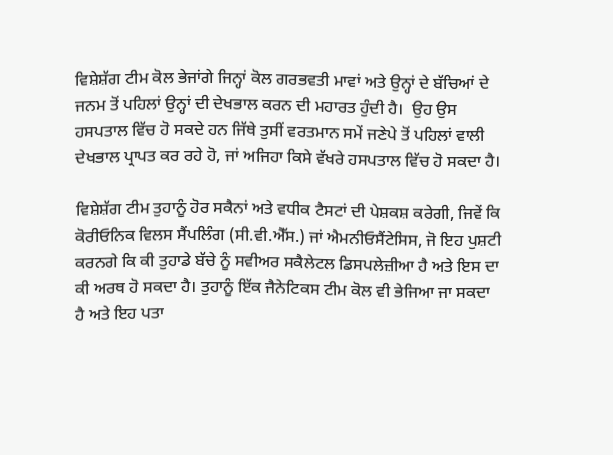ਵਿਸ਼ੇਸ਼ੱਗ ਟੀਮ ਕੋਲ ਭੇਜਾਂਗੇ ਜਿਨ੍ਹਾਂ ਕੋਲ ਗਰਭਵਤੀ ਮਾਵਾਂ ਅਤੇ ਉਨ੍ਹਾਂ ਦੇ ਬੱਚਿਆਂ ਦੇ ਜਨਮ ਤੋਂ ਪਹਿਲਾਂ ਉਨ੍ਹਾਂ ਦੀ ਦੇਖਭਾਲ ਕਰਨ ਦੀ ਮਹਾਰਤ ਹੁੰਦੀ ਹੈ।  ਉਹ ਉਸ ਹਸਪਤਾਲ ਵਿੱਚ ਹੋ ਸਕਦੇ ਹਨ ਜਿੱਥੇ ਤੁਸੀਂ ਵਰਤਮਾਨ ਸਮੇਂ ਜਣੇਪੇ ਤੋਂ ਪਹਿਲਾਂ ਵਾਲੀ ਦੇਖਭਾਲ ਪ੍ਰਾਪਤ ਕਰ ਰਹੇ ਹੋ, ਜਾਂ ਅਜਿਹਾ ਕਿਸੇ ਵੱਖਰੇ ਹਸਪਤਾਲ ਵਿੱਚ ਹੋ ਸਕਦਾ ਹੈ।

ਵਿਸ਼ੇਸ਼ੱਗ ਟੀਮ ਤੁਹਾਨੂੰ ਹੋਰ ਸਕੈਨਾਂ ਅਤੇ ਵਧੀਕ ਟੈਸਟਾਂ ਦੀ ਪੇਸ਼ਕਸ਼ ਕਰੇਗੀ, ਜਿਵੇਂ ਕਿ ਕੋਰੀਓਨਿਕ ਵਿਲਸ ਸੈਂਪਲਿੰਗ (ਸੀ.ਵੀ.ਐੱਸ.) ਜਾਂ ਐਮਨੀਓਸੈਂਟੇਸਿਸ, ਜੋ ਇਹ ਪੁਸ਼ਟੀ ਕਰਨਗੇ ਕਿ ਕੀ ਤੁਹਾਡੇ ਬੱਚੇ ਨੂੰ ਸਵੀਅਰ ਸਕੈਲੇਟਲ ਡਿਸਪਲੇਜ਼ੀਆ ਹੈ ਅਤੇ ਇਸ ਦਾ ਕੀ ਅਰਥ ਹੋ ਸਕਦਾ ਹੈ। ਤੁਹਾਨੂੰ ਇੱਕ ਜੈਨੇਟਿਕਸ ਟੀਮ ਕੋਲ ਵੀ ਭੇਜਿਆ ਜਾ ਸਕਦਾ ਹੈ ਅਤੇ ਇਹ ਪਤਾ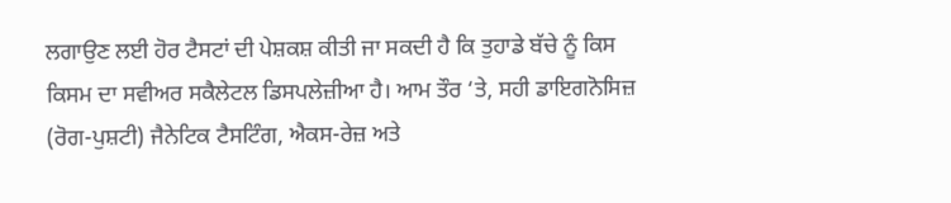ਲਗਾਉਣ ਲਈ ਹੋਰ ਟੈਸਟਾਂ ਦੀ ਪੇਸ਼ਕਸ਼ ਕੀਤੀ ਜਾ ਸਕਦੀ ਹੈ ਕਿ ਤੁਹਾਡੇ ਬੱਚੇ ਨੂੰ ਕਿਸ ਕਿਸਮ ਦਾ ਸਵੀਅਰ ਸਕੈਲੇਟਲ ਡਿਸਪਲੇਜ਼ੀਆ ਹੈ। ਆਮ ਤੌਰ ‘ਤੇ, ਸਹੀ ਡਾਇਗਨੋਸਿਜ਼ (ਰੋਗ-ਪੁਸ਼ਟੀ) ਜੈਨੇਟਿਕ ਟੈਸਟਿੰਗ, ਐਕਸ-ਰੇਜ਼ ਅਤੇ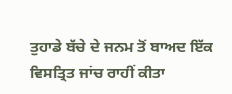ਤੁਹਾਡੇ ਬੱਚੇ ਦੇ ਜਨਮ ਤੋਂ ਬਾਅਦ ਇੱਕ ਵਿਸਤ੍ਰਿਤ ਜਾਂਚ ਰਾਹੀਂ ਕੀਤਾ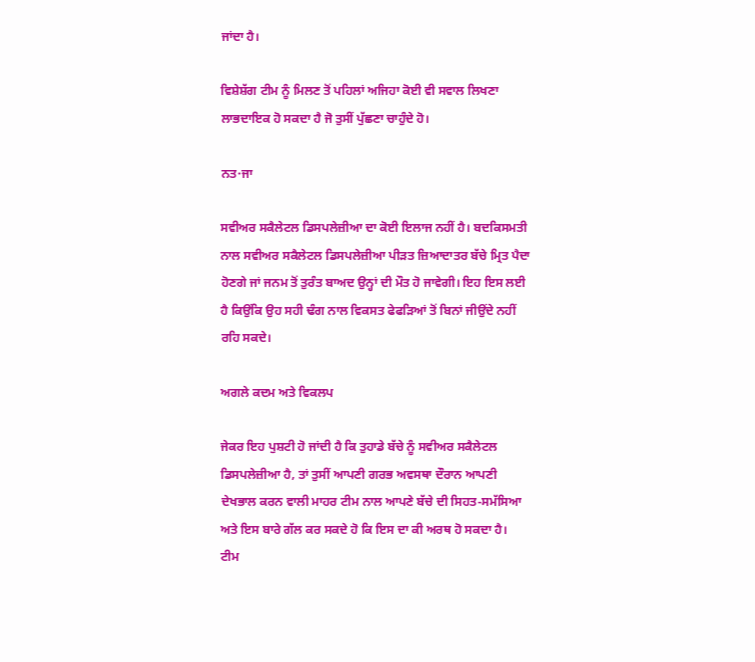ਜਾਂਦਾ ਹੈ।

ਵਿਸ਼ੇਸ਼ੱਗ ਟੀਮ ਨੂੰ ਮਿਲਣ ਤੋਂ ਪਹਿਲਾਂ ਅਜਿਹਾ ਕੋਈ ਵੀ ਸਵਾਲ ਲਿਖਣਾ ਲਾਭਦਾਇਕ ਹੋ ਸਕਦਾ ਹੈ ਜੋ ਤੁਸੀਂ ਪੁੱਛਣਾ ਚਾਹੁੰਦੇ ਹੋ।

ਨਤ੶ਜਾ

ਸਵੀਅਰ ਸਕੈਲੇਟਲ ਡਿਸਪਲੇਜ਼ੀਆ ਦਾ ਕੋਈ ਇਲਾਜ ਨਹੀਂ ਹੈ। ਬਦਕਿਸਮਤੀ ਨਾਲ ਸਵੀਅਰ ਸਕੈਲੇਟਲ ਡਿਸਪਲੇਜ਼ੀਆ ਪੀੜਤ ਜ਼ਿਆਦਾਤਰ ਬੱਚੇ ਮ੍ਰਿਤ ਪੈਦਾ ਹੋਣਗੇ ਜਾਂ ਜਨਮ ਤੋਂ ਤੁਰੰਤ ਬਾਅਦ ਉਨ੍ਹਾਂ ਦੀ ਮੌਤ ਹੋ ਜਾਵੇਗੀ। ਇਹ ਇਸ ਲਈ ਹੈ ਕਿਉਂਕਿ ਉਹ ਸਹੀ ਢੰਗ ਨਾਲ ਵਿਕਸਤ ਫੇਫੜਿਆਂ ਤੋਂ ਬਿਨਾਂ ਜੀਉਂਦੇ ਨਹੀਂ ਰਹਿ ਸਕਦੇ।

ਅਗਲੇ ਕਦਮ ਅਤੇ ਵਿਕਲਪ

ਜੇਕਰ ਇਹ ਪੁਸ਼ਟੀ ਹੋ ਜਾਂਦੀ ਹੈ ਕਿ ਤੁਹਾਡੇ ਬੱਚੇ ਨੂੰ ਸਵੀਅਰ ਸਕੈਲੇਟਲ ਡਿਸਪਲੇਜ਼ੀਆ ਹੈ, ਤਾਂ ਤੁਸੀਂ ਆਪਣੀ ਗਰਭ ਅਵਸਥਾ ਦੌਰਾਨ ਆਪਣੀ ਦੇਖਭਾਲ ਕਰਨ ਵਾਲੀ ਮਾਹਰ ਟੀਮ ਨਾਲ ਆਪਣੇ ਬੱਚੇ ਦੀ ਸਿਹਤ-ਸਮੱਸਿਆ ਅਤੇ ਇਸ ਬਾਰੇ ਗੱਲ ਕਰ ਸਕਦੇ ਹੋ ਕਿ ਇਸ ਦਾ ਕੀ ਅਰਥ ਹੋ ਸਕਦਾ ਹੈ।  ਟੀਮ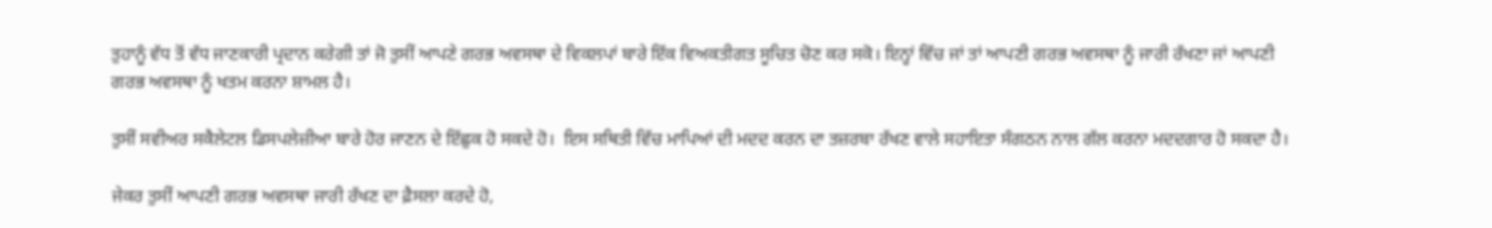ਤੁਹਾਨੂੰ ਵੱਧ ਤੋਂ ਵੱਧ ਜਾਣਕਾਰੀ ਪ੍ਰਦਾਨ ਕਰੇਗੀ ਤਾਂ ਜੋ ਤੁਸੀਂ ਆਪਣੇ ਗਰਭ ਅਵਸਥਾ ਦੇ ਵਿਕਲਪਾਂ ਬਾਰੇ ਇੱਕ ਵਿਅਕਤੀਗਤ ਸੂਚਿਤ ਚੋਣ ਕਰ ਸਕੋ। ਇਨ੍ਹਾਂ ਵਿੱਚ ਜਾਂ ਤਾਂ ਆਪਣੀ ਗਰਭ ਅਵਸਥਾ ਨੂੰ ਜਾਰੀ ਰੱਖਣਾ ਜਾਂ ਆਪਣੀ ਗਰਭ ਅਵਸਥਾ ਨੂੰ ਖਤਮ ਕਰਨਾ ਸ਼ਾਮਲ ਹੈ।

ਤੁਸੀਂ ਸਵੀਅਰ ਸਕੈਲੇਟਲ ਡਿਸਪਲੇਜ਼ੀਆ ਬਾਰੇ ਹੋਰ ਜਾਣਨ ਦੇ ਇੱਛੁਕ ਹੋ ਸਕਦੇ ਹੋ।  ਇਸ ਸਥਿਤੀ ਵਿੱਚ ਮਾਪਿਆਂ ਦੀ ਮਦਦ ਕਰਨ ਦਾ ਤਜ਼ਰਬਾ ਰੱਖਣ ਵਾਲੇ ਸਹਾਇਤਾ ਸੰਗਠਨ ਨਾਲ ਗੱਲ ਕਰਨਾ ਮਦਦਗਾਰ ਹੋ ਸਕਦਾ ਹੈ।

ਜੇਕਰ ਤੁਸੀਂ ਆਪਣੀ ਗਰਭ ਅਵਸਥਾ ਜਾਰੀ ਰੱਖਣ ਦਾ ਫ਼ੈਸਲਾ ਕਰਦੇ ਹੋ,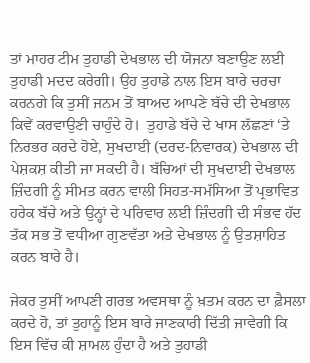ਤਾਂ ਮਾਹਰ ਟੀਮ ਤੁਹਾਡੀ ਦੇਖਭਾਲ ਦੀ ਯੋਜਨਾ ਬਣਾਉਣ ਲਈ ਤੁਹਾਡੀ ਮਦਦ ਕਰੇਗੀ। ਉਹ ਤੁਹਾਡੇ ਨਾਲ ਇਸ ਬਾਰੇ ਚਰਚਾ ਕਰਨਗੇ ਕਿ ਤੁਸੀਂ ਜਨਮ ਤੋਂ ਬਾਅਦ ਆਪਣੇ ਬੱਚੇ ਦੀ ਦੇਖਭਾਲ ਕਿਵੇਂ ਕਰਵਾਉਣੀ ਚਾਹੁੰਦੇ ਹੋ।  ਤੁਹਾਡੇ ਬੱਚੇ ਦੇ ਖਾਸ ਲੱਛਣਾਂ ‘ਤੇ ਨਿਰਭਰ ਕਰਦੇ ਹੋਏ, ਸੁਖਦਾਈ (ਦਰਦ-ਨਿਵਾਰਕ) ਦੇਖਭਾਲ ਦੀ ਪੇਸ਼ਕਸ਼ ਕੀਤੀ ਜਾ ਸਕਦੀ ਹੈ। ਬੱਚਿਆਂ ਦੀ ਸੁਖਦਾਈ ਦੇਖਭਾਲ ਜ਼ਿੰਦਗੀ ਨੂੰ ਸੀਮਤ ਕਰਨ ਵਾਲੀ ਸਿਹਤ-ਸਮੱਸਿਆ ਤੋਂ ਪ੍ਰਭਾਵਿਤ ਹਰੇਕ ਬੱਚੇ ਅਤੇ ਉਨ੍ਹਾਂ ਦੇ ਪਰਿਵਾਰ ਲਈ ਜ਼ਿੰਦਗੀ ਦੀ ਸੰਭਵ ਹੱਦ ਤੱਕ ਸਭ ਤੋਂ ਵਧੀਆ ਗੁਣਵੱਤਾ ਅਤੇ ਦੇਖਭਾਲ ਨੂੰ ਉਤਸ਼ਾਹਿਤ ਕਰਨ ਬਾਰੇ ਹੈ।

ਜੇਕਰ ਤੁਸੀਂ ਆਪਣੀ ਗਰਭ ਅਵਸਥਾ ਨੂੰ ਖ਼ਤਮ ਕਰਨ ਦਾ ਫ਼ੈਸਲਾ ਕਰਦੇ ਹੋ, ਤਾਂ ਤੁਹਾਨੂੰ ਇਸ ਬਾਰੇ ਜਾਣਕਾਰੀ ਦਿੱਤੀ ਜਾਵੇਗੀ ਕਿ ਇਸ ਵਿੱਚ ਕੀ ਸ਼ਾਮਲ ਹੁੰਦਾ ਹੈ ਅਤੇ ਤੁਹਾਡੀ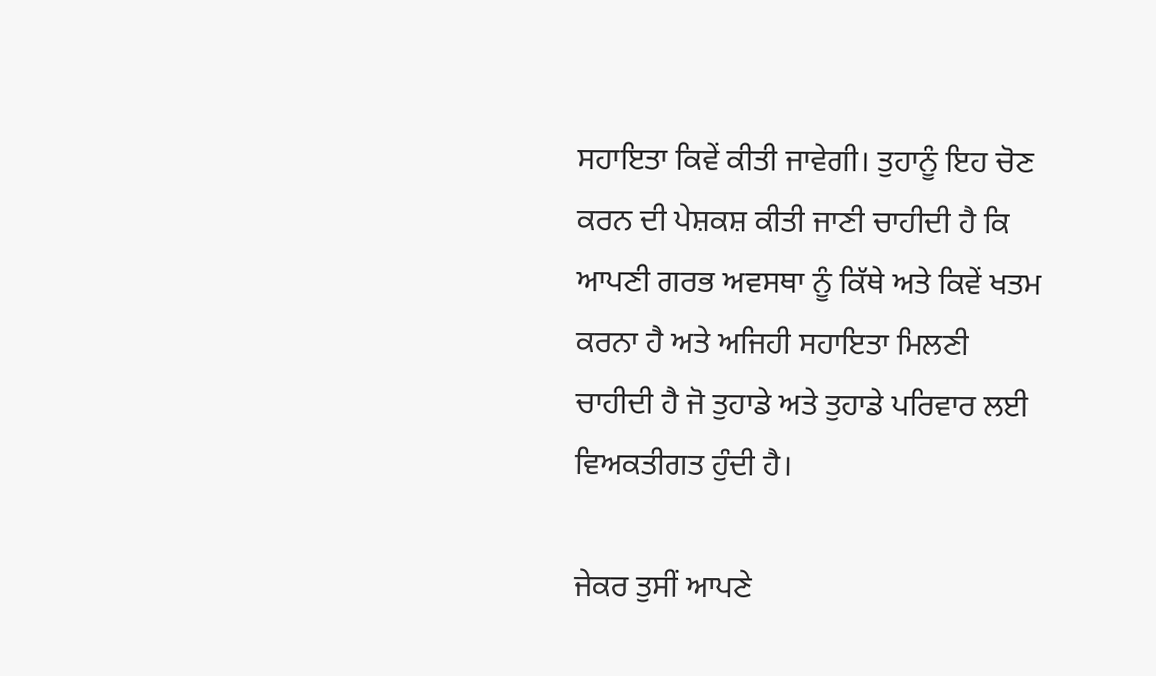ਸਹਾਇਤਾ ਕਿਵੇਂ ਕੀਤੀ ਜਾਵੇਗੀ। ਤੁਹਾਨੂੰ ਇਹ ਚੋਣ ਕਰਨ ਦੀ ਪੇਸ਼ਕਸ਼ ਕੀਤੀ ਜਾਣੀ ਚਾਹੀਦੀ ਹੈ ਕਿ ਆਪਣੀ ਗਰਭ ਅਵਸਥਾ ਨੂੰ ਕਿੱਥੇ ਅਤੇ ਕਿਵੇਂ ਖਤਮ ਕਰਨਾ ਹੈ ਅਤੇ ਅਜਿਹੀ ਸਹਾਇਤਾ ਮਿਲਣੀ ਚਾਹੀਦੀ ਹੈ ਜੋ ਤੁਹਾਡੇ ਅਤੇ ਤੁਹਾਡੇ ਪਰਿਵਾਰ ਲਈ ਵਿਅਕਤੀਗਤ ਹੁੰਦੀ ਹੈ।

ਜੇਕਰ ਤੁਸੀਂ ਆਪਣੇ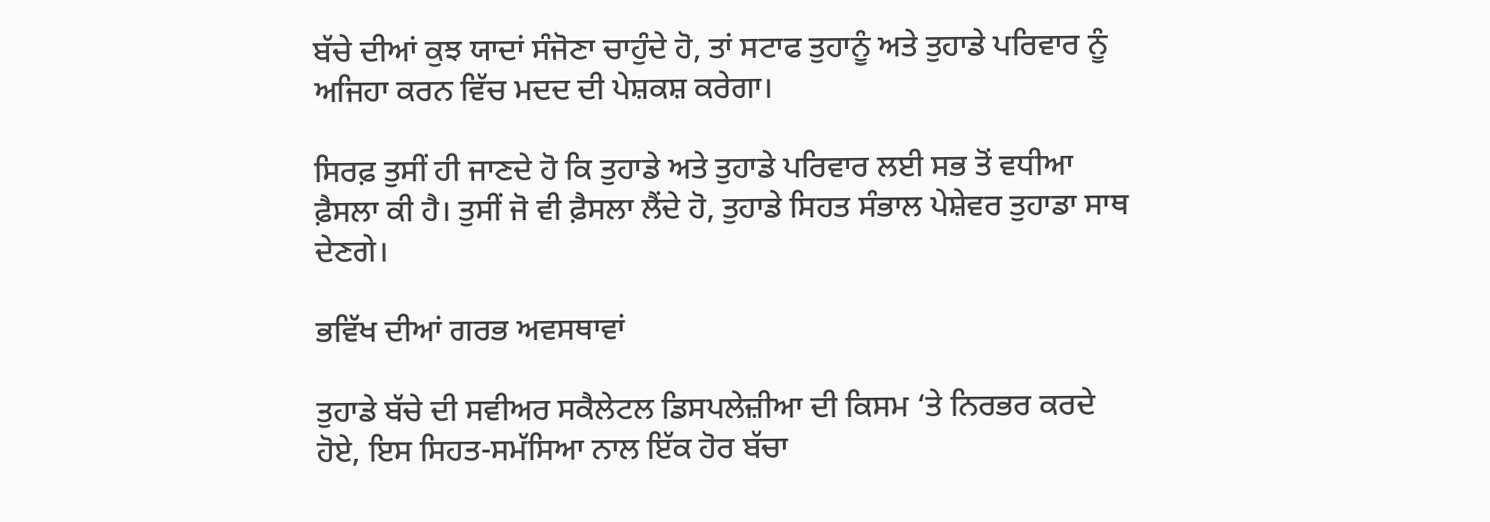ਬੱਚੇ ਦੀਆਂ ਕੁਝ ਯਾਦਾਂ ਸੰਜੋਣਾ ਚਾਹੁੰਦੇ ਹੋ, ਤਾਂ ਸਟਾਫ ਤੁਹਾਨੂੰ ਅਤੇ ਤੁਹਾਡੇ ਪਰਿਵਾਰ ਨੂੰ ਅਜਿਹਾ ਕਰਨ ਵਿੱਚ ਮਦਦ ਦੀ ਪੇਸ਼ਕਸ਼ ਕਰੇਗਾ।

ਸਿਰਫ਼ ਤੁਸੀਂ ਹੀ ਜਾਣਦੇ ਹੋ ਕਿ ਤੁਹਾਡੇ ਅਤੇ ਤੁਹਾਡੇ ਪਰਿਵਾਰ ਲਈ ਸਭ ਤੋਂ ਵਧੀਆ ਫ਼ੈਸਲਾ ਕੀ ਹੈ। ਤੁਸੀਂ ਜੋ ਵੀ ਫ਼ੈਸਲਾ ਲੈਂਦੇ ਹੋ, ਤੁਹਾਡੇ ਸਿਹਤ ਸੰਭਾਲ ਪੇਸ਼ੇਵਰ ਤੁਹਾਡਾ ਸਾਥ ਦੇਣਗੇ।

ਭਵਿੱਖ ਦੀਆਂ ਗਰਭ ਅਵਸਥਾਵਾਂ

ਤੁਹਾਡੇ ਬੱਚੇ ਦੀ ਸਵੀਅਰ ਸਕੈਲੇਟਲ ਡਿਸਪਲੇਜ਼ੀਆ ਦੀ ਕਿਸਮ ‘ਤੇ ਨਿਰਭਰ ਕਰਦੇ ਹੋਏ, ਇਸ ਸਿਹਤ-ਸਮੱਸਿਆ ਨਾਲ ਇੱਕ ਹੋਰ ਬੱਚਾ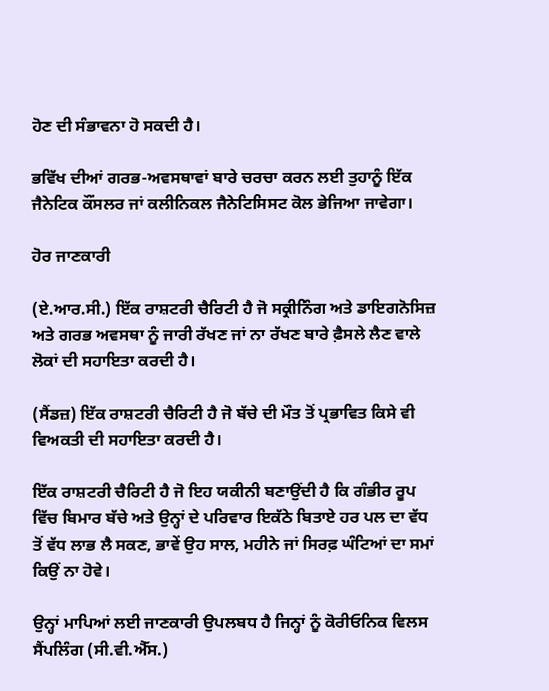ਹੋਣ ਦੀ ਸੰਭਾਵਨਾ ਹੋ ਸਕਦੀ ਹੈ।

ਭਵਿੱਖ ਦੀਆਂ ਗਰਭ-ਅਵਸਥਾਵਾਂ ਬਾਰੇ ਚਰਚਾ ਕਰਨ ਲਈ ਤੁਹਾਨੂੰ ਇੱਕ ਜੈਨੇਟਿਕ ਕੌਂਸਲਰ ਜਾਂ ਕਲੀਨਿਕਲ ਜੈਨੇਟਿਸਿਸਟ ਕੋਲ ਭੇਜਿਆ ਜਾਵੇਗਾ।

ਹੋਰ ਜਾਣਕਾਰੀ

(ਏ.ਆਰ.ਸੀ.) ਇੱਕ ਰਾਸ਼ਟਰੀ ਚੈਰਿਟੀ ਹੈ ਜੋ ਸਕ੍ਰੀਨਿੰਗ ਅਤੇ ਡਾਇਗਨੋਸਿਜ਼ ਅਤੇ ਗਰਭ ਅਵਸਥਾ ਨੂੰ ਜਾਰੀ ਰੱਖਣ ਜਾਂ ਨਾ ਰੱਖਣ ਬਾਰੇ ਫ਼ੈਸਲੇ ਲੈਣ ਵਾਲੇ ਲੋਕਾਂ ਦੀ ਸਹਾਇਤਾ ਕਰਦੀ ਹੈ।

(ਸੈਂਡਜ਼) ਇੱਕ ਰਾਸ਼ਟਰੀ ਚੈਰਿਟੀ ਹੈ ਜੋ ਬੱਚੇ ਦੀ ਮੌਤ ਤੋਂ ਪ੍ਰਭਾਵਿਤ ਕਿਸੇ ਵੀ ਵਿਅਕਤੀ ਦੀ ਸਹਾਇਤਾ ਕਰਦੀ ਹੈ।

ਇੱਕ ਰਾਸ਼ਟਰੀ ਚੈਰਿਟੀ ਹੈ ਜੋ ਇਹ ਯਕੀਨੀ ਬਣਾਉਂਦੀ ਹੈ ਕਿ ਗੰਭੀਰ ਰੂਪ ਵਿੱਚ ਬਿਮਾਰ ਬੱਚੇ ਅਤੇ ਉਨ੍ਹਾਂ ਦੇ ਪਰਿਵਾਰ ਇਕੱਠੇ ਬਿਤਾਏ ਹਰ ਪਲ ਦਾ ਵੱਧ ਤੋਂ ਵੱਧ ਲਾਭ ਲੈ ਸਕਣ, ਭਾਵੇਂ ਉਹ ਸਾਲ, ਮਹੀਨੇ ਜਾਂ ਸਿਰਫ਼ ਘੰਟਿਆਂ ਦਾ ਸਮਾਂ ਕਿਉਂ ਨਾ ਹੋਵੇ।

ਉਨ੍ਹਾਂ ਮਾਪਿਆਂ ਲਈ ਜਾਣਕਾਰੀ ਉਪਲਬਧ ਹੈ ਜਿਨ੍ਹਾਂ ਨੂੰ ਕੋਰੀਓਨਿਕ ਵਿਲਸ ਸੈਂਪਲਿੰਗ (ਸੀ.ਵੀ.ਐੱਸ.)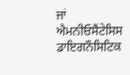ਜਾਂ  ਐਮਨੀਓਸੈਂਟੇਸਿਸ ਡਾਇਗਨੌਸਿਟਿਕ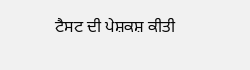ਟੈਸਟ ਦੀ ਪੇਸ਼ਕਸ਼ ਕੀਤੀ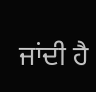ਜਾਂਦੀ ਹੈ